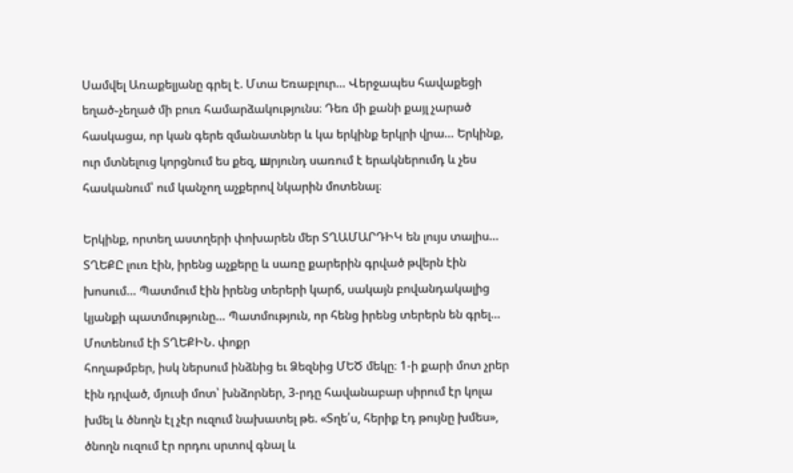Սամվել Առաքելյանը գրել է. Մտա Եռաբլուր… Վերջապես հավաքեցի եղած֊չեղած մի բուռ համարձակությունս։ Դեռ մի քանի քայլ չարած հասկացա, որ կան գերե զմանատներ և կա երկինք երկրի վրա… Երկինք, ուր մտնելուց կորցնում ես քեզ, шրյունդ սառում է երակներումդ և չես հասկանում՝ ում կանչող աչքերով նկարին մոտենալ։

Երկինք, որտեղ աստղերի փոխարեն մեր ՏՂԱՄԱՐԴԻԿ են լույս տալիս… ՏՂԵՔԸ լուռ էին, իրենց աչքերը և սառը քարերին գրված թվերն էին խոսում… Պատմում էին իրենց տերերի կարճ, սակայն բովանդակալից կյանքի պատմությունը… Պատմություն, որ հենց իրենց տերերն են գրել…
Մոտենում էի ՏՂԵՔԻՆ. փոքր
հողաթմբեր, իսկ ներսում ինձնից եւ Ձեզնից ՄԵԾ մեկը։ 1-ի քարի մոտ չրեր էին դրված, մյուսի մոտ՝ խնձորներ, 3-րդը հավանաբար սիրում էր կոլա խմել և ծնողն էլ չէր ուզում նախատել թե. «Տղե՛ս, հերիք էդ թույնը խմես», ծնողն ուզում էր որդու սրտով գնալ և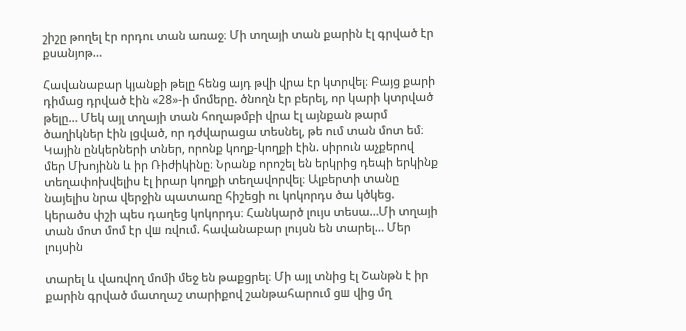շիշը թողել էր որդու տան առաջ։ Մի տղայի տան քարին էլ գրված էր քսանյոթ…

Հավանաբար կյանքի թելը հենց այդ թվի վրա էր կտրվել։ Բայց քարի դիմաց դրված էին «28»-ի մոմերը. ծնողն էր բերել, որ կարի կտրված թելը… Մեկ այլ տղայի տան հողաթմբի վրա էլ այնքան թարմ ծաղիկներ էին լցված, որ դժվարացա տեսնել, թե ում տան մոտ եմ։ Կային ընկերների տներ, որոնք կողք-կողքի էին. սիրուն աչքերով
մեր Մխոյինն և իր Ռիժիկինը։ Նրանք որոշել են երկրից դեպի երկինք տեղափոխվելիս էլ իրար կողքի տեղավորվել։ Ալբերտի տանը նայելիս նրա վերջին պատառը հիշեցի ու կոկորդս ծա կծկեց. կերածս փշի պես դաղեց կոկորդս։ Հանկարծ լույս տեսա…Մի տղայի տան մոտ մոմ էր վш ռվում. հավանաբար լույսն են տարել… Մեր լույսին

տարել և վառվող մոմի մեջ են թաքցրել։ Մի այլ տնից էլ Շանթն է իր քարին գրված մատղաշ տարիքով շանթահարում ցш վից մղ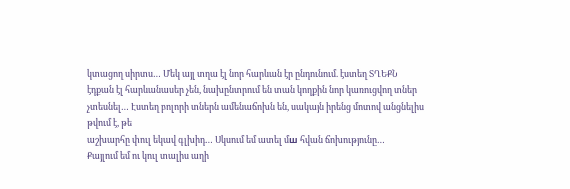կտացող սիրտս… Մեկ այլ տղա էլ նոր հարևան էր ընդունում. էստեղ ՏՂԵՔՆ էդքան էլ հարևանասեր չեն, նախընտրում են տան կողքին նոր կառուցվող տներ չտեսնել… Էստեղ բոլորի տներն ամենաճոխն են, սակայն իրենց մոտով անցնելիս թվում է, թե
աշխարհը փուլ եկավ գլխիդ… Սկսում եմ ատել մш հվան ճոխությունը…
Քայլում եմ ու կուլ տալիս աղի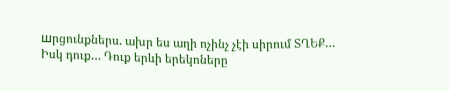шրցունքներս. ախր ես աղի ոչինչ չէի սիրում ՏՂԵՔ… Իսկ դուք… Դուք երևի երեկոները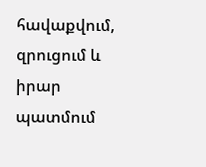հավաքվում, զրուցում և իրար պատմում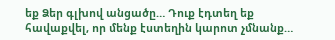եք Ձեր գլխով անցածը… Դուք էդտեղ եք հավաքվել, որ մենք էստեղին կարոտ չմնանք…